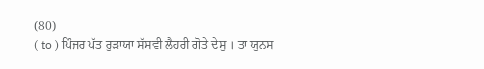(80)
( to ) ਪਿੰਜਰ ਪੱਤ ਰੁੜਾਯਾ ਸੱਸਵੀ ਲੈਹਰੀ ਗੋਤੇ ਦੇਸੁ । ਤਾ ਯੁਨਸ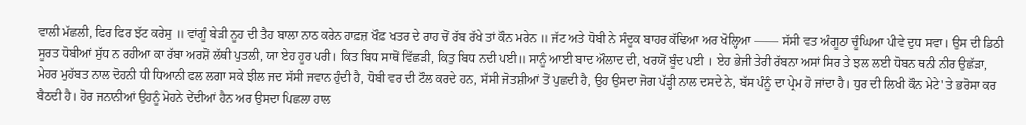ਵਾਲੀ ਮੱਛਲੀ, ਫਿਰ ਫਿਰ ਝੱਟ ਕਰੇਸੁ ॥ ਵਾਂਗੂੰ ਬੇੜੀ ਨੂਹ ਦੀ ਤੈਹ ਬਾਲਾ ਨਾਠ ਕਰੇਨ ਹਾਫ਼ਜ਼ ਖੌਫ਼ ਖਤਰ ਦੇ ਰਾਹ ਚੋਂ ਰੱਬ ਰੱਖੇ ਤਾਂ ਕੌਨ ਮਰੇਨ ॥ ਜੱਟ ਅਤੇ ਧੋਬੀ ਨੇ ਸੰਦੂਕ ਬਾਹਰ ਕੱਢਿਆ ਅਰ ਖੋਲ੍ਹਿਆ —— ਸੱਸੀ ਵਤ ਅੰਗੂਠਾ ਚੂੰਘਿਆ ਪੀਵੇ ਦੁਧ ਸਵਾ। ਉਸ ਦੀ ਡਿਠੀ ਸੂਰਤ ਧੋਬੀਆਂ ਸੁੱਧ ਨ ਰਹੀਆ ਕਾ ਰੱਬਾ ਅਰਸ਼ੋਂ ਲੱਥੀ ਪੁਤਲੀ, ਯਾ ਏਹ ਹੂਰ ਪਰੀ। ਕਿਤ ਬਿਧ ਸਾਥੋਂ ਵਿੱਛੜੀ, ਕਿਤੁ ਬਿਧ ਨਦੀ ਪਈ॥ ਸਾਨੂੰ ਆਈ ਬਾਦ ਔਲਾਦ ਦੀ, ਖਰਯੋਂ ਬੂੰਦ ਪਈ । ਏਹ ਭੇਜੀ ਤੇਰੀ ਰੱਬਨਾ ਅਸਾਂ ਸਿਰ ਤੇ ਝਲ ਲਈ ਧੋਬਨ ਥਨੀ ਨੀਰ ਉਛੱੜਾ, ਮੇਹਰ ਮੁਹੱਬਤ ਨਾਲ ਦੋਹਨੀ ਧੀ ਧਿਆਨੀ ਫਲ ਲਗਾ ਸਕੇ ਝੀਲ ਜਦ ਸੱਸੀ ਜਵਾਨ ਹੁੰਦੀ ਹੈ, ਧੋਬੀ ਵਰ ਦੀ ਟੌਲ ਕਰਦੇ ਹਨ, ਸੱਸੀ ਜੋਤਸ਼ੀਆਂ ਤੋਂ ਪੁਛਦੀ ਹੈ, ਉਹ ਉਸਦਾ ਜੋਗ ਪੱੜ੍ਹੀ ਨਾਲ ਦਸਦੇ ਨੇ, ਬੱਸ ਪੰਨੂੰ ਦਾ ਪ੍ਰੇਮ ਹੋ ਜਾਂਦਾ ਹੈ। ਧੁਰ ਦੀ ਲਿਖੀ ਕੌਨ ਮੇਟੇ' ਤੇ ਭਰੋਸਾ ਕਰ ਬੈਠਦੀ ਹੈ। ਹੋਰ ਜਨਾਨੀਆਂ ਉਹਨੂੰ ਮੋਹਨੇ ਦੇਂਦੀਆਂ ਹੈਨ ਅਰ ਉਸਦਾ ਪਿਛਲਾ ਹਾਲ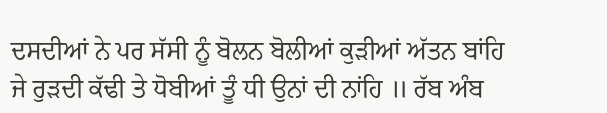ਦਸਦੀਆਂ ਨੇ ਪਰ ਸੱਸੀ ਨੂੰ ਬੋਲਨ ਬੋਲੀਆਂ ਕੁੜੀਆਂ ਅੱਤਨ ਬਾਂਹਿ ਜੇ ਰੁੜਦੀ ਕੱਢੀ ਤੇ ਧੋਬੀਆਂ ਤੂੰ ਧੀ ਉਨਾਂ ਦੀ ਨਾਂਹਿ ॥ ਰੱਬ ਅੰਬ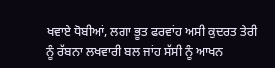ਖਵਾਏ ਧੋਬੀਆਂ, ਲਗਾ ਭੂਤ ਫਰਵਾਂਹ ਅਸੀ ਕੁਦਰਤ ਤੇਰੀ ਨੂੰ ਰੱਬਨਾ ਲਖਵਾਰੀ ਬਲ ਜਾਂਹ ਸੱਸੀ ਨੂੰ ਆਖਨ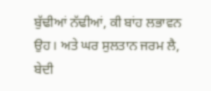ਬੁੱਢੀਆਂ ਨੱਢੀਆਂ, ਕੀ ਬਾਂਹ ਲਭਾਵਨ ਉਹ। ਅਤੇ ਘਰ ਸੁਲਤਾਨ ਜਰਮ ਲੈ, ਬੇਦੀ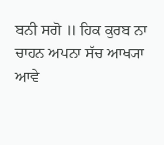ਬਨੀ ਸਗੋ ॥ ਹਿਕ ਕੁਰਬ ਨਾ ਚਾਹਨ ਅਪਨਾ ਸੱਚ ਆਖ੍ਯਾ ਆਵੇ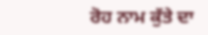ਰੋਹ ਨਾਮ ਕੁੱਤੇ ਦਾ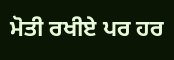ਮੋਤੀ ਰਖੀਏ ਪਰ ਹਰ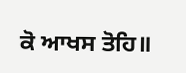ਕੋ ਆਖਸ ਤੋਹਿ॥